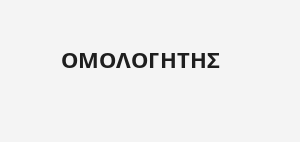ΟΜΟΛΟΓΗΤΗΣ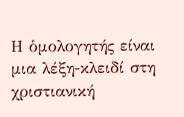Η ὁμολογητής είναι μια λέξη-κλειδί στη χριστιανική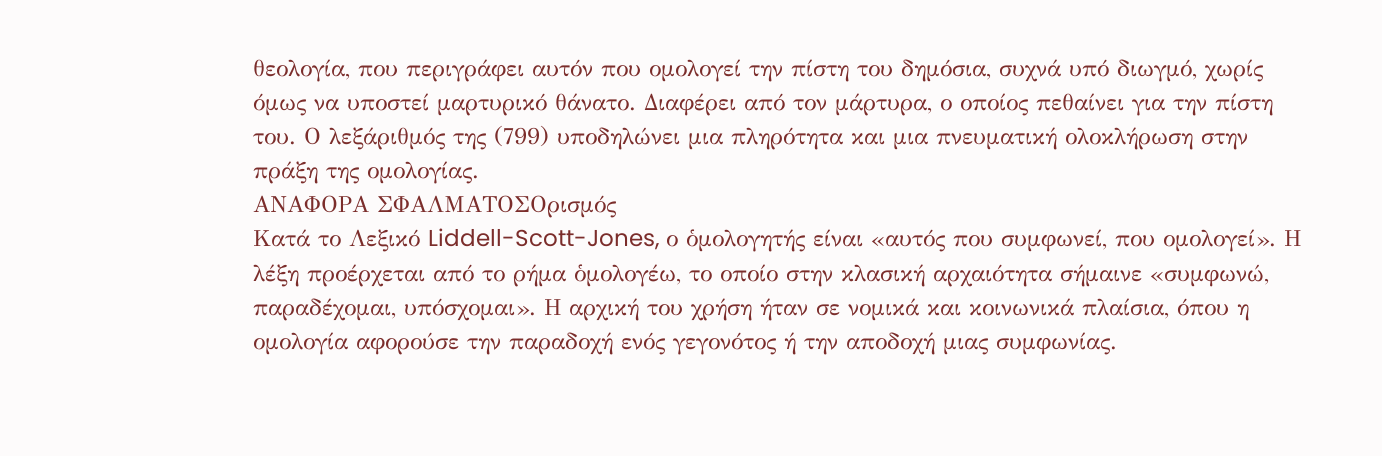θεολογία, που περιγράφει αυτόν που ομολογεί την πίστη του δημόσια, συχνά υπό διωγμό, χωρίς όμως να υποστεί μαρτυρικό θάνατο. Διαφέρει από τον μάρτυρα, ο οποίος πεθαίνει για την πίστη του. Ο λεξάριθμός της (799) υποδηλώνει μια πληρότητα και μια πνευματική ολοκλήρωση στην πράξη της ομολογίας.
ΑΝΑΦΟΡΑ ΣΦΑΛΜΑΤΟΣΟρισμός
Κατά το Λεξικό Liddell-Scott-Jones, ο ὁμολογητής είναι «αυτός που συμφωνεί, που ομολογεί». Η λέξη προέρχεται από το ρήμα ὁμολογέω, το οποίο στην κλασική αρχαιότητα σήμαινε «συμφωνώ, παραδέχομαι, υπόσχομαι». Η αρχική του χρήση ήταν σε νομικά και κοινωνικά πλαίσια, όπου η ομολογία αφορούσε την παραδοχή ενός γεγονότος ή την αποδοχή μιας συμφωνίας.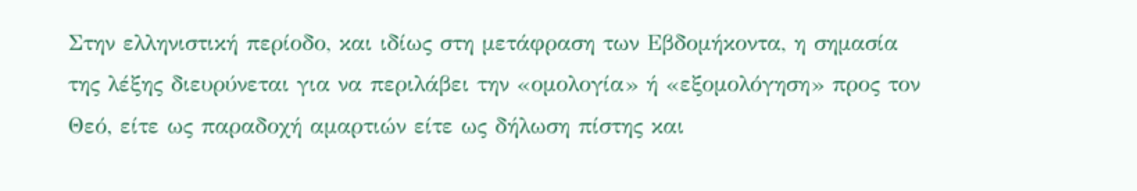Στην ελληνιστική περίοδο, και ιδίως στη μετάφραση των Εβδομήκοντα, η σημασία της λέξης διευρύνεται για να περιλάβει την «ομολογία» ή «εξομολόγηση» προς τον Θεό, είτε ως παραδοχή αμαρτιών είτε ως δήλωση πίστης και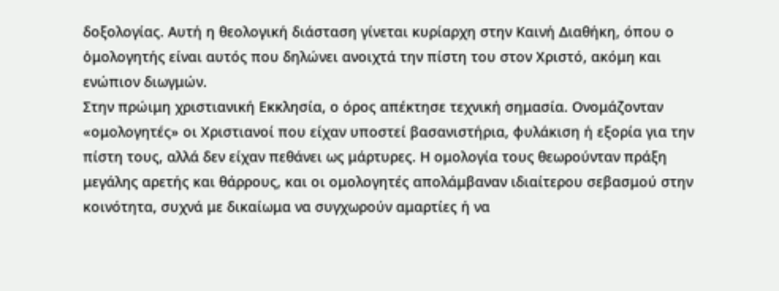δοξολογίας. Αυτή η θεολογική διάσταση γίνεται κυρίαρχη στην Καινή Διαθήκη, όπου ο ὁμολογητής είναι αυτός που δηλώνει ανοιχτά την πίστη του στον Χριστό, ακόμη και ενώπιον διωγμών.
Στην πρώιμη χριστιανική Εκκλησία, ο όρος απέκτησε τεχνική σημασία. Ονομάζονταν «ομολογητές» οι Χριστιανοί που είχαν υποστεί βασανιστήρια, φυλάκιση ή εξορία για την πίστη τους, αλλά δεν είχαν πεθάνει ως μάρτυρες. Η ομολογία τους θεωρούνταν πράξη μεγάλης αρετής και θάρρους, και οι ομολογητές απολάμβαναν ιδιαίτερου σεβασμού στην κοινότητα, συχνά με δικαίωμα να συγχωρούν αμαρτίες ή να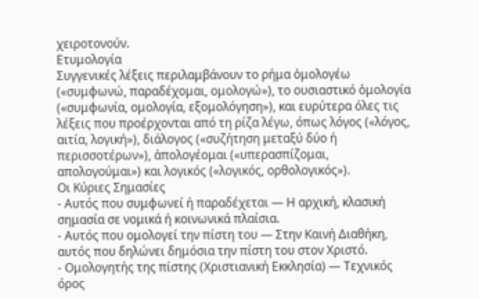χειροτονούν.
Ετυμολογία
Συγγενικές λέξεις περιλαμβάνουν το ρήμα ὁμολογέω («συμφωνώ, παραδέχομαι, ομολογώ»), το ουσιαστικό ὁμολογία («συμφωνία, ομολογία, εξομολόγηση»), και ευρύτερα όλες τις λέξεις που προέρχονται από τη ρίζα λέγω, όπως λόγος («λόγος, αιτία, λογική»), διάλογος («συζήτηση μεταξύ δύο ή περισσοτέρων»), ἀπολογέομαι («υπερασπίζομαι, απολογούμαι») και λογικός («λογικός, ορθολογικός»).
Οι Κύριες Σημασίες
- Αυτός που συμφωνεί ή παραδέχεται — Η αρχική, κλασική σημασία σε νομικά ή κοινωνικά πλαίσια.
- Αυτός που ομολογεί την πίστη του — Στην Καινή Διαθήκη, αυτός που δηλώνει δημόσια την πίστη του στον Χριστό.
- Ομολογητής της πίστης (Χριστιανική Εκκλησία) — Τεχνικός όρος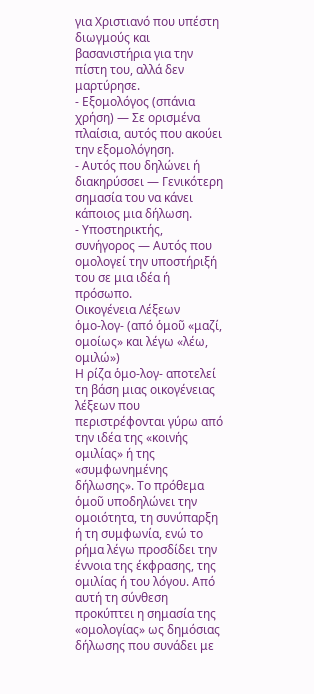για Χριστιανό που υπέστη διωγμούς και βασανιστήρια για την πίστη του, αλλά δεν μαρτύρησε.
- Εξομολόγος (σπάνια χρήση) — Σε ορισμένα πλαίσια, αυτός που ακούει την εξομολόγηση.
- Αυτός που δηλώνει ή διακηρύσσει — Γενικότερη σημασία του να κάνει κάποιος μια δήλωση.
- Υποστηρικτής, συνήγορος — Αυτός που ομολογεί την υποστήριξή του σε μια ιδέα ή πρόσωπο.
Οικογένεια Λέξεων
ὁμο-λογ- (από ὁμοῦ «μαζί, ομοίως» και λέγω «λέω, ομιλώ»)
Η ρίζα ὁμο-λογ- αποτελεί τη βάση μιας οικογένειας λέξεων που περιστρέφονται γύρω από την ιδέα της «κοινής ομιλίας» ή της «συμφωνημένης δήλωσης». Το πρόθεμα ὁμοῦ υποδηλώνει την ομοιότητα, τη συνύπαρξη ή τη συμφωνία, ενώ το ρήμα λέγω προσδίδει την έννοια της έκφρασης, της ομιλίας ή του λόγου. Από αυτή τη σύνθεση προκύπτει η σημασία της «ομολογίας» ως δημόσιας δήλωσης που συνάδει με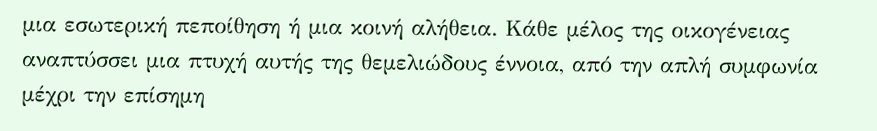μια εσωτερική πεποίθηση ή μια κοινή αλήθεια. Κάθε μέλος της οικογένειας αναπτύσσει μια πτυχή αυτής της θεμελιώδους έννοια, από την απλή συμφωνία μέχρι την επίσημη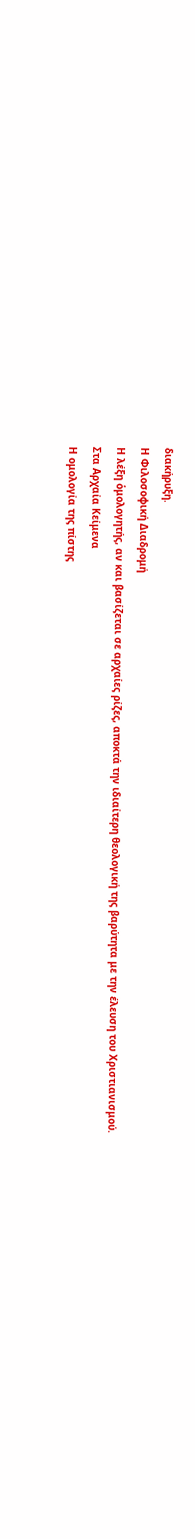διακήρυξη.
Η Φιλοσοφική Διαδρομή
Η λέξη ὁμολογητής, αν και βασίζεται σε αρχαίες ρίζες, αποκτά την ιδιαίτερη θεολογική της βαρύτητα με την έλευση του Χριστιανισμού.
Στα Αρχαία Κείμενα
Η ομολογία της πίστης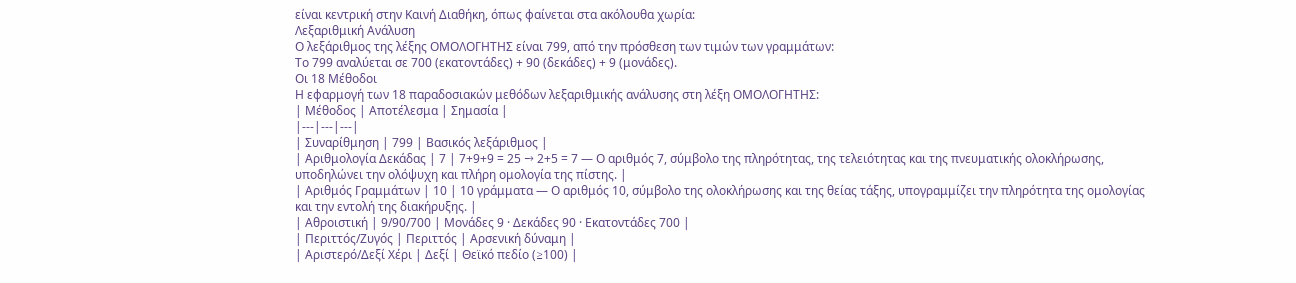είναι κεντρική στην Καινή Διαθήκη, όπως φαίνεται στα ακόλουθα χωρία:
Λεξαριθμική Ανάλυση
Ο λεξάριθμος της λέξης ΟΜΟΛΟΓΗΤΗΣ είναι 799, από την πρόσθεση των τιμών των γραμμάτων:
Το 799 αναλύεται σε 700 (εκατοντάδες) + 90 (δεκάδες) + 9 (μονάδες).
Οι 18 Μέθοδοι
Η εφαρμογή των 18 παραδοσιακών μεθόδων λεξαριθμικής ανάλυσης στη λέξη ΟΜΟΛΟΓΗΤΗΣ:
| Μέθοδος | Αποτέλεσμα | Σημασία |
|---|---|---|
| Συναρίθμηση | 799 | Βασικός λεξάριθμος |
| Αριθμολογία Δεκάδας | 7 | 7+9+9 = 25 → 2+5 = 7 — Ο αριθμός 7, σύμβολο της πληρότητας, της τελειότητας και της πνευματικής ολοκλήρωσης, υποδηλώνει την ολόψυχη και πλήρη ομολογία της πίστης. |
| Αριθμός Γραμμάτων | 10 | 10 γράμματα — Ο αριθμός 10, σύμβολο της ολοκλήρωσης και της θείας τάξης, υπογραμμίζει την πληρότητα της ομολογίας και την εντολή της διακήρυξης. |
| Αθροιστική | 9/90/700 | Μονάδες 9 · Δεκάδες 90 · Εκατοντάδες 700 |
| Περιττός/Ζυγός | Περιττός | Αρσενική δύναμη |
| Αριστερό/Δεξί Χέρι | Δεξί | Θεϊκό πεδίο (≥100) |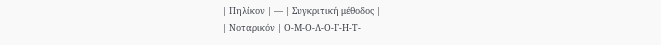| Πηλίκον | — | Συγκριτική μέθοδος |
| Νοταρικόν | Ο-Μ-Ο-Λ-Ο-Γ-Η-Τ-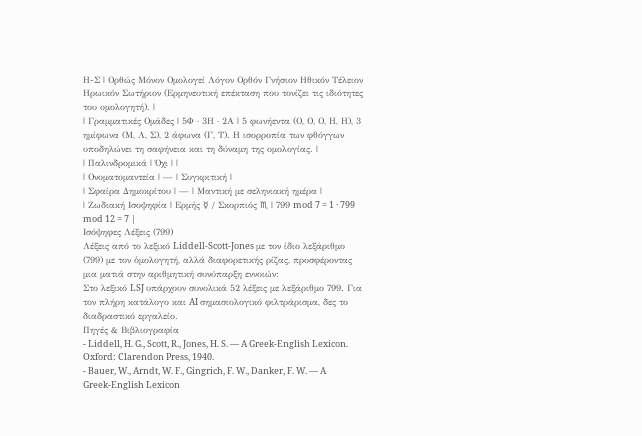Η-Σ | Ορθώς Μόνον Ομολογεί Λόγον Ορθόν Γνήσιον Ηθικόν Τέλειον Ηρωικόν Σωτήριον (Ερμηνευτική επέκταση που τονίζει τις ιδιότητες του ομολογητή). |
| Γραμματικές Ομάδες | 5Φ · 3Η · 2Α | 5 φωνήεντα (Ο, Ο, Ο, Η, Η), 3 ημίφωνα (Μ, Λ, Σ), 2 άφωνα (Γ, Τ). Η ισορροπία των φθόγγων υποδηλώνει τη σαφήνεια και τη δύναμη της ομολογίας. |
| Παλινδρομικά | Όχι | |
| Ονοματομαντεία | — | Συγκριτική |
| Σφαίρα Δημοκρίτου | — | Μαντική με σεληνιακή ημέρα |
| Ζωδιακή Ισοψηφία | Ερμής ☿ / Σκορπιός ♏ | 799 mod 7 = 1 · 799 mod 12 = 7 |
Ισόψηφες Λέξεις (799)
Λέξεις από το λεξικό Liddell-Scott-Jones με τον ίδιο λεξάριθμο (799) με τον ὁμολογητή, αλλά διαφορετικής ρίζας, προσφέροντας μια ματιά στην αριθμητική συνύπαρξη εννοιών:
Στο λεξικό LSJ υπάρχουν συνολικά 52 λέξεις με λεξάριθμο 799. Για τον πλήρη κατάλογο και AI σημασιολογικό φιλτράρισμα, δες το διαδραστικό εργαλείο.
Πηγές & Βιβλιογραφία
- Liddell, H. G., Scott, R., Jones, H. S. — A Greek-English Lexicon. Oxford: Clarendon Press, 1940.
- Bauer, W., Arndt, W. F., Gingrich, F. W., Danker, F. W. — A Greek-English Lexicon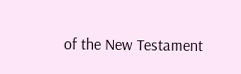of the New Testament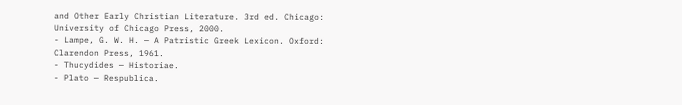and Other Early Christian Literature. 3rd ed. Chicago: University of Chicago Press, 2000.
- Lampe, G. W. H. — A Patristic Greek Lexicon. Oxford: Clarendon Press, 1961.
- Thucydides — Historiae.
- Plato — Respublica.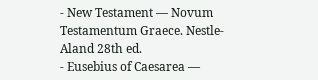- New Testament — Novum Testamentum Graece. Nestle-Aland 28th ed.
- Eusebius of Caesarea —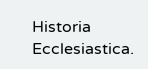Historia Ecclesiastica.